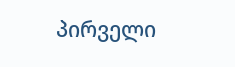პირველი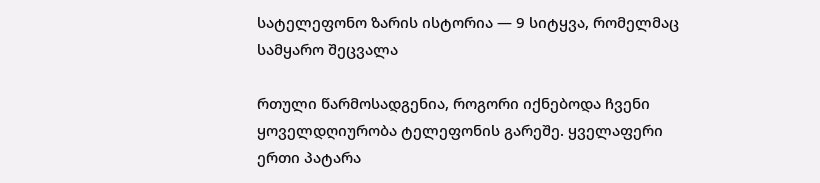სატელეფონო ზარის ისტორია — 9 სიტყვა, რომელმაც სამყარო შეცვალა

რთული წარმოსადგენია, როგორი იქნებოდა ჩვენი ყოველდღიურობა ტელეფონის გარეშე. ყველაფერი ერთი პატარა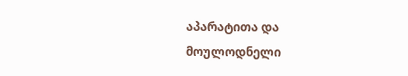აპარატითა და მოულოდნელი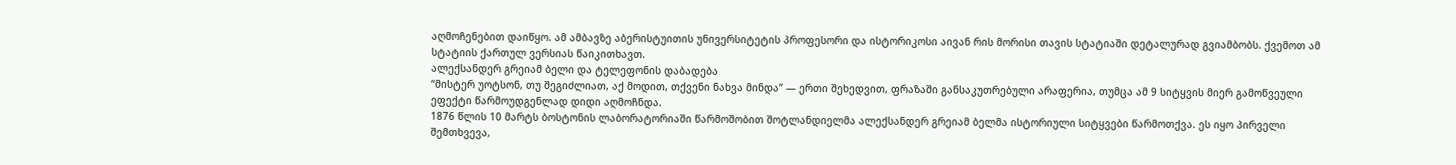აღმოჩენებით დაიწყო. ამ ამბავზე აბერისტუითის უნივერსიტეტის პროფესორი და ისტორიკოსი აივან რის მორისი თავის სტატიაში დეტალურად გვიამბობს. ქვემოთ ამ სტატიის ქართულ ვერსიას წაიკითხავთ.
ალექსანდერ გრეიამ ბელი და ტელეფონის დაბადება
“მისტერ უოტსონ, თუ შეგიძლიათ, აქ მოდით, თქვენი ნახვა მინდა” — ერთი შეხედვით, ფრაზაში განსაკუთრებული არაფერია, თუმცა ამ 9 სიტყვის მიერ გამოწვეული ეფექტი წარმოუდგენლად დიდი აღმოჩნდა.
1876 წლის 10 მარტს ბოსტონის ლაბორატორიაში წარმოშობით შოტლანდიელმა ალექსანდერ გრეიამ ბელმა ისტორიული სიტყვები წარმოთქვა. ეს იყო პირველი შემთხვევა,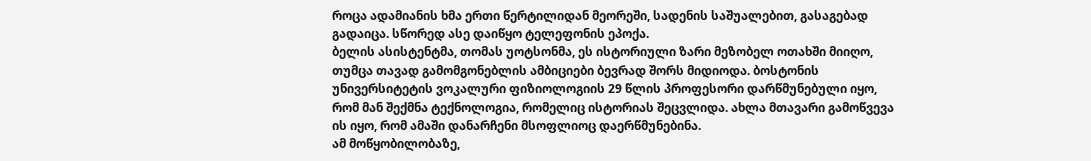როცა ადამიანის ხმა ერთი წერტილიდან მეორეში, სადენის საშუალებით, გასაგებად გადაიცა. სწორედ ასე დაიწყო ტელეფონის ეპოქა.
ბელის ასისტენტმა, თომას უოტსონმა, ეს ისტორიული ზარი მეზობელ ოთახში მიიღო, თუმცა თავად გამომგონებლის ამბიციები ბევრად შორს მიდიოდა. ბოსტონის უნივერსიტეტის ვოკალური ფიზიოლოგიის 29 წლის პროფესორი დარწმუნებული იყო, რომ მან შექმნა ტექნოლოგია, რომელიც ისტორიას შეცვლიდა. ახლა მთავარი გამოწვევა ის იყო, რომ ამაში დანარჩენი მსოფლიოც დაერწმუნებინა.
ამ მოწყობილობაზე,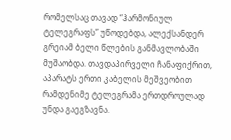რომელსაც თავად “ჰარმონიულ ტელეგრაფს” უწოდებდა, ალექსანდერ გრეიამ ბელი წლების განმავლობაში მუშაობდა. თავდაპირველი ჩანაფიქრით, აპარატს ერთი კაბელის მეშვეობით რამდენიმე ტელეგრამა ერთდროულად უნდა გაეგზავნა.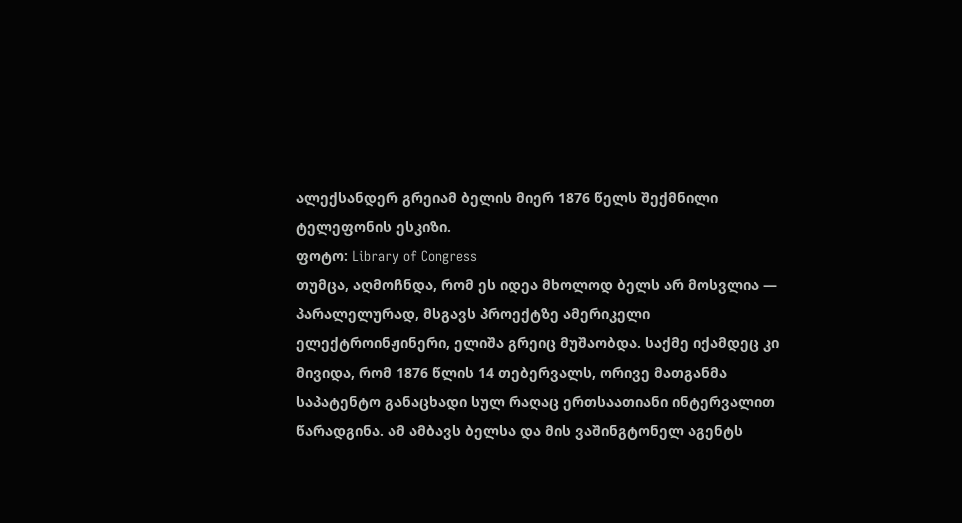ალექსანდერ გრეიამ ბელის მიერ 1876 წელს შექმნილი ტელეფონის ესკიზი.
ფოტო: Library of Congress
თუმცა, აღმოჩნდა, რომ ეს იდეა მხოლოდ ბელს არ მოსვლია — პარალელურად, მსგავს პროექტზე ამერიკელი ელექტროინჟინერი, ელიშა გრეიც მუშაობდა. საქმე იქამდეც კი მივიდა, რომ 1876 წლის 14 თებერვალს, ორივე მათგანმა საპატენტო განაცხადი სულ რაღაც ერთსაათიანი ინტერვალით წარადგინა. ამ ამბავს ბელსა და მის ვაშინგტონელ აგენტს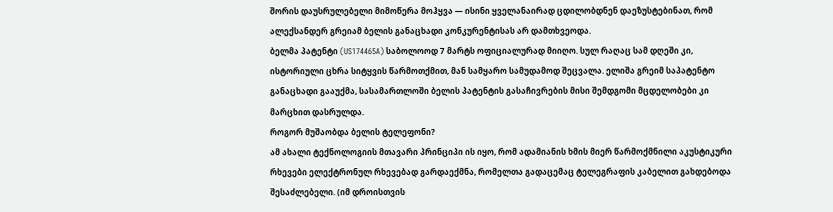შორის დაუსრულებელი მიმოწერა მოჰყვა — ისინი ყველანაირად ცდილობდნენ დაეზუსტებინათ, რომ ალექსანდერ გრეიამ ბელის განაცხადი კონკურენტისას არ დამთხვეოდა.
ბელმა პატენტი (US174465A) საბოლოოდ 7 მარტს ოფიციალურად მიიღო. სულ რაღაც სამ დღეში კი, ისტორიული ცხრა სიტყვის წარმოთქმით, მან სამყარო სამუდამოდ შეცვალა. ელიშა გრეიმ საპატენტო განაცხადი გააუქმა, სასამართლოში ბელის პატენტის გასაჩივრების მისი შემდგომი მცდელობები კი მარცხით დასრულდა.
როგორ მუშაობდა ბელის ტელეფონი?
ამ ახალი ტექნოლოგიის მთავარი პრინციპი ის იყო, რომ ადამიანის ხმის მიერ წარმოქმნილი აკუსტიკური რხევები ელექტრონულ რხევებად გარდაექმნა, რომელთა გადაცემაც ტელეგრაფის კაბელით გახდებოდა შესაძლებელი. (იმ დროისთვის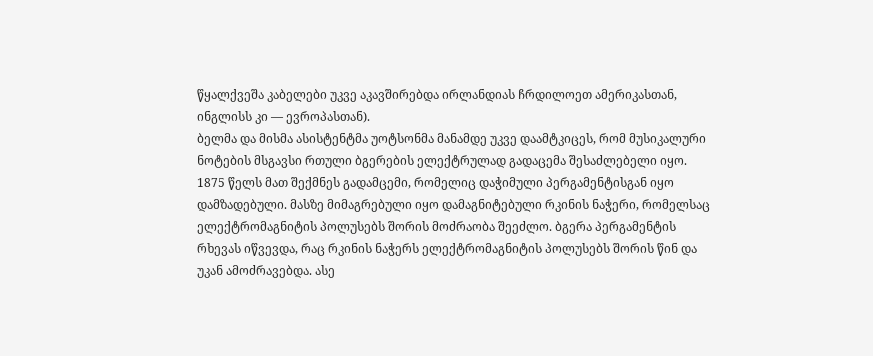წყალქვეშა კაბელები უკვე აკავშირებდა ირლანდიას ჩრდილოეთ ამერიკასთან, ინგლისს კი — ევროპასთან).
ბელმა და მისმა ასისტენტმა უოტსონმა მანამდე უკვე დაამტკიცეს, რომ მუსიკალური ნოტების მსგავსი რთული ბგერების ელექტრულად გადაცემა შესაძლებელი იყო. 1875 წელს მათ შექმნეს გადამცემი, რომელიც დაჭიმული პერგამენტისგან იყო დამზადებული. მასზე მიმაგრებული იყო დამაგნიტებული რკინის ნაჭერი, რომელსაც ელექტრომაგნიტის პოლუსებს შორის მოძრაობა შეეძლო. ბგერა პერგამენტის რხევას იწვევდა, რაც რკინის ნაჭერს ელექტრომაგნიტის პოლუსებს შორის წინ და უკან ამოძრავებდა. ასე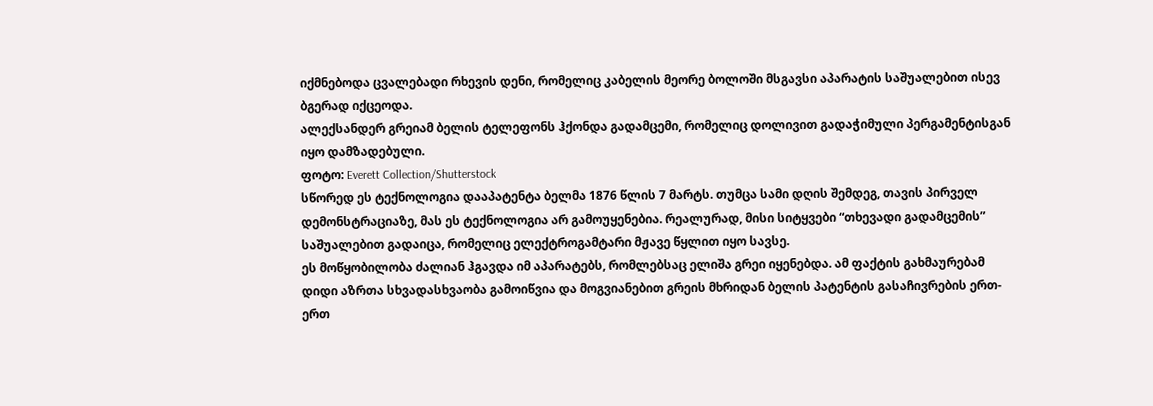იქმნებოდა ცვალებადი რხევის დენი, რომელიც კაბელის მეორე ბოლოში მსგავსი აპარატის საშუალებით ისევ ბგერად იქცეოდა.
ალექსანდერ გრეიამ ბელის ტელეფონს ჰქონდა გადამცემი, რომელიც დოლივით გადაჭიმული პერგამენტისგან იყო დამზადებული.
ფოტო: Everett Collection/Shutterstock
სწორედ ეს ტექნოლოგია დააპატენტა ბელმა 1876 წლის 7 მარტს. თუმცა სამი დღის შემდეგ, თავის პირველ დემონსტრაციაზე, მას ეს ტექნოლოგია არ გამოუყენებია. რეალურად, მისი სიტყვები “თხევადი გადამცემის” საშუალებით გადაიცა, რომელიც ელექტროგამტარი მჟავე წყლით იყო სავსე.
ეს მოწყობილობა ძალიან ჰგავდა იმ აპარატებს, რომლებსაც ელიშა გრეი იყენებდა. ამ ფაქტის გახმაურებამ დიდი აზრთა სხვადასხვაობა გამოიწვია და მოგვიანებით გრეის მხრიდან ბელის პატენტის გასაჩივრების ერთ-ერთ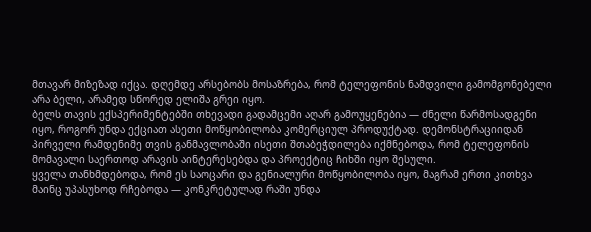მთავარ მიზეზად იქცა. დღემდე არსებობს მოსაზრება, რომ ტელეფონის ნამდვილი გამომგონებელი არა ბელი, არამედ სწორედ ელიშა გრეი იყო.
ბელს თავის ექსპერიმენტებში თხევადი გადამცემი აღარ გამოუყენებია — ძნელი წარმოსადგენი იყო, როგორ უნდა ექციათ ასეთი მოწყობილობა კომერციულ პროდუქტად. დემონსტრაციიდან პირველი რამდენიმე თვის განმავლობაში ისეთი შთაბეჭდილება იქმნებოდა, რომ ტელეფონის მომავალი საერთოდ არავის აინტერესებდა და პროექტიც ჩიხში იყო შესული.
ყველა თანხმდებოდა, რომ ეს საოცარი და გენიალური მოწყობილობა იყო, მაგრამ ერთი კითხვა მაინც უპასუხოდ რჩებოდა — კონკრეტულად რაში უნდა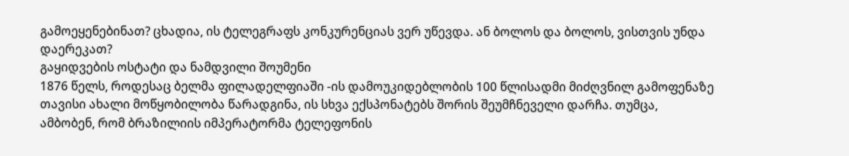გამოეყენებინათ? ცხადია, ის ტელეგრაფს კონკურენციას ვერ უწევდა. ან ბოლოს და ბოლოს, ვისთვის უნდა დაერეკათ?
გაყიდვების ოსტატი და ნამდვილი შოუმენი
1876 წელს, როდესაც ბელმა ფილადელფიაში -ის დამოუკიდებლობის 100 წლისადმი მიძღვნილ გამოფენაზე თავისი ახალი მოწყობილობა წარადგინა, ის სხვა ექსპონატებს შორის შეუმჩნეველი დარჩა. თუმცა, ამბობენ, რომ ბრაზილიის იმპერატორმა ტელეფონის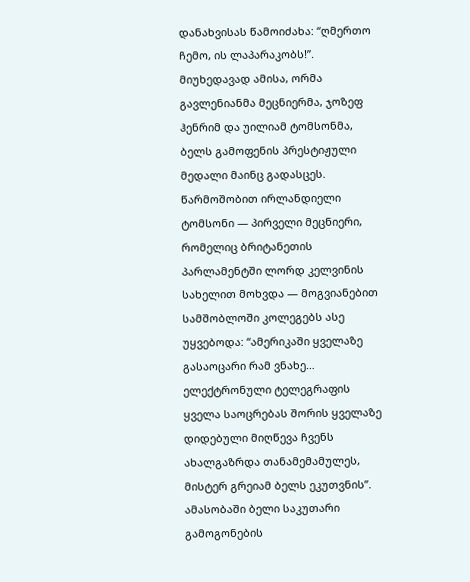დანახვისას წამოიძახა: “ღმერთო ჩემო, ის ლაპარაკობს!”.
მიუხედავად ამისა, ორმა გავლენიანმა მეცნიერმა, ჯოზეფ ჰენრიმ და უილიამ ტომსონმა, ბელს გამოფენის პრესტიჟული მედალი მაინც გადასცეს. წარმოშობით ირლანდიელი ტომსონი — პირველი მეცნიერი, რომელიც ბრიტანეთის პარლამენტში ლორდ კელვინის სახელით მოხვდა — მოგვიანებით სამშობლოში კოლეგებს ასე უყვებოდა: “ამერიკაში ყველაზე გასაოცარი რამ ვნახე… ელექტრონული ტელეგრაფის ყველა საოცრებას შორის ყველაზე დიდებული მიღწევა ჩვენს ახალგაზრდა თანამემამულეს, მისტერ გრეიამ ბელს ეკუთვნის”.
ამასობაში ბელი საკუთარი გამოგონების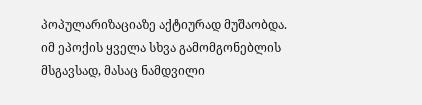პოპულარიზაციაზე აქტიურად მუშაობდა. იმ ეპოქის ყველა სხვა გამომგონებლის მსგავსად, მასაც ნამდვილი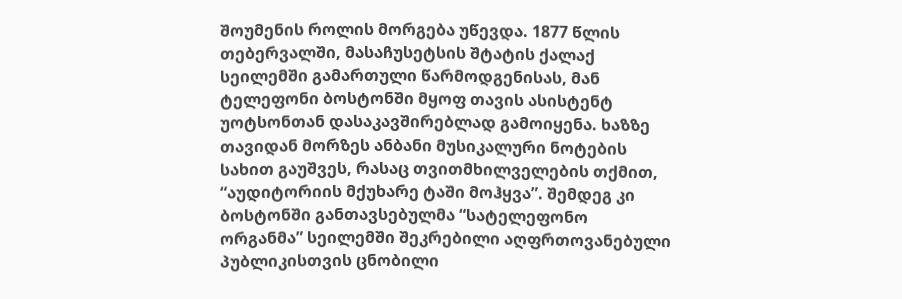შოუმენის როლის მორგება უწევდა. 1877 წლის თებერვალში, მასაჩუსეტსის შტატის ქალაქ სეილემში გამართული წარმოდგენისას, მან ტელეფონი ბოსტონში მყოფ თავის ასისტენტ უოტსონთან დასაკავშირებლად გამოიყენა. ხაზზე თავიდან მორზეს ანბანი მუსიკალური ნოტების სახით გაუშვეს, რასაც თვითმხილველების თქმით, “აუდიტორიის მქუხარე ტაში მოჰყვა”. შემდეგ კი ბოსტონში განთავსებულმა “სატელეფონო ორგანმა” სეილემში შეკრებილი აღფრთოვანებული პუბლიკისთვის ცნობილი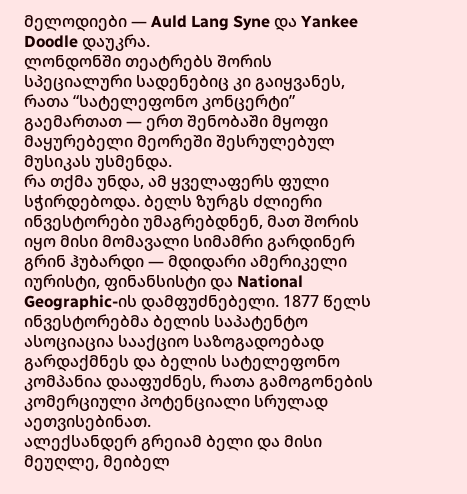მელოდიები — Auld Lang Syne და Yankee Doodle დაუკრა.
ლონდონში თეატრებს შორის სპეციალური სადენებიც კი გაიყვანეს, რათა “სატელეფონო კონცერტი” გაემართათ — ერთ შენობაში მყოფი მაყურებელი მეორეში შესრულებულ მუსიკას უსმენდა.
რა თქმა უნდა, ამ ყველაფერს ფული სჭირდებოდა. ბელს ზურგს ძლიერი ინვესტორები უმაგრებდნენ, მათ შორის იყო მისი მომავალი სიმამრი გარდინერ გრინ ჰუბარდი — მდიდარი ამერიკელი იურისტი, ფინანსისტი და National Geographic-ის დამფუძნებელი. 1877 წელს ინვესტორებმა ბელის საპატენტო ასოციაცია სააქციო საზოგადოებად გარდაქმნეს და ბელის სატელეფონო კომპანია დააფუძნეს, რათა გამოგონების კომერციული პოტენციალი სრულად აეთვისებინათ.
ალექსანდერ გრეიამ ბელი და მისი მეუღლე, მეიბელ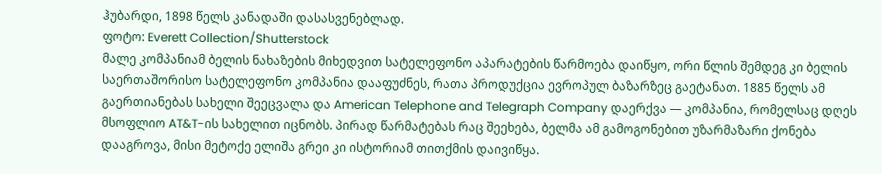ჰუბარდი, 1898 წელს კანადაში დასასვენებლად.
ფოტო: Everett Collection/Shutterstock
მალე კომპანიამ ბელის ნახაზების მიხედვით სატელეფონო აპარატების წარმოება დაიწყო, ორი წლის შემდეგ კი ბელის საერთაშორისო სატელეფონო კომპანია დააფუძნეს, რათა პროდუქცია ევროპულ ბაზარზეც გაეტანათ. 1885 წელს ამ გაერთიანებას სახელი შეეცვალა და American Telephone and Telegraph Company დაერქვა — კომპანია, რომელსაც დღეს მსოფლიო AT&T-ის სახელით იცნობს. პირად წარმატებას რაც შეეხება, ბელმა ამ გამოგონებით უზარმაზარი ქონება დააგროვა, მისი მეტოქე ელიშა გრეი კი ისტორიამ თითქმის დაივიწყა.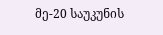მე-20 საუკუნის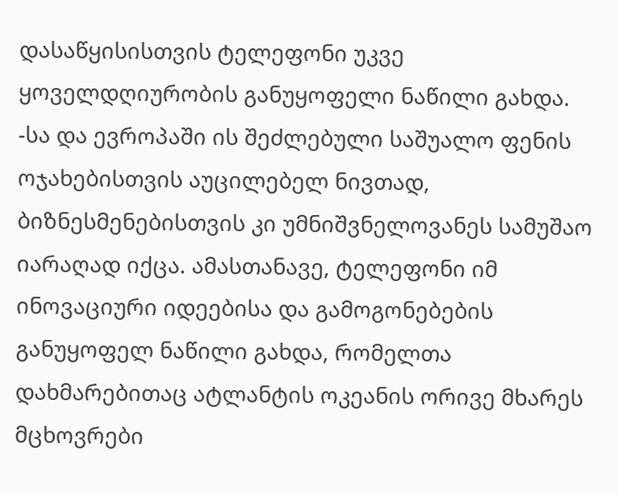დასაწყისისთვის ტელეფონი უკვე ყოველდღიურობის განუყოფელი ნაწილი გახდა. -სა და ევროპაში ის შეძლებული საშუალო ფენის ოჯახებისთვის აუცილებელ ნივთად, ბიზნესმენებისთვის კი უმნიშვნელოვანეს სამუშაო იარაღად იქცა. ამასთანავე, ტელეფონი იმ ინოვაციური იდეებისა და გამოგონებების განუყოფელ ნაწილი გახდა, რომელთა დახმარებითაც ატლანტის ოკეანის ორივე მხარეს მცხოვრები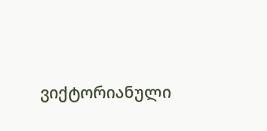ვიქტორიანული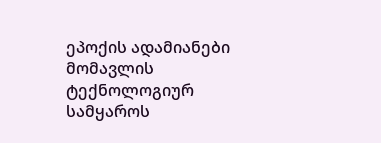ეპოქის ადამიანები მომავლის ტექნოლოგიურ სამყაროს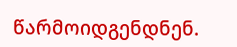წარმოიდგენდნენ.